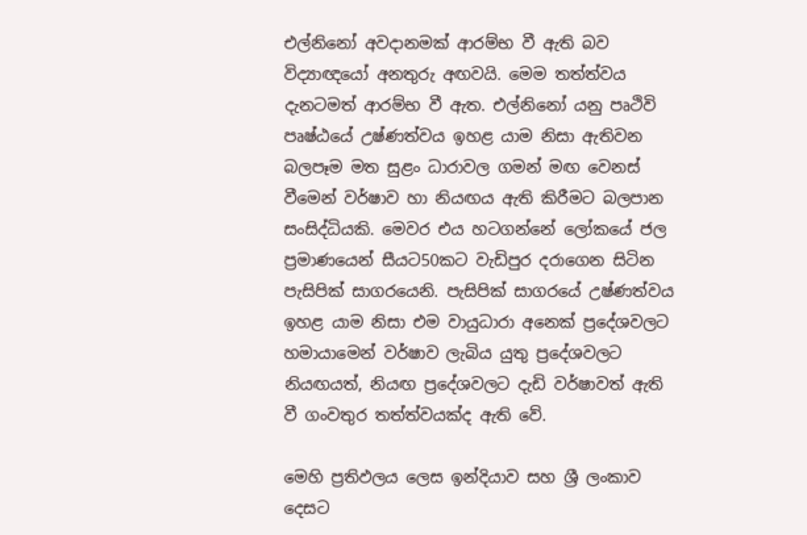එල්නිනෝ අවදානමක් ආරම්භ වී ඇති බව විද්‍යාඥයෝ අනතුරු අඟවයි. මෙම තත්ත්වය දැනටමත් ආරම්භ වී ඇත. එල්නිනෝ යනු පෘථිවි පෘෂ්ඨයේ උෂ්ණත්වය ඉහළ යාම නිසා ඇතිවන බලපෑම මත සුළං ධාරාවල ගමන් මඟ වෙනස් වීමෙන් වර්ෂාව හා නියඟය ඇති කිරීමට බලපාන සංසිද්ධියකි. මෙවර එය හටගන්නේ ලෝකයේ ජල ප්‍රමාණයෙන් සීයට50කට වැඩිපුර දරාගෙන සිටින පැසිපික් සාගරයෙනි. පැසිපික් සාගරයේ උෂ්ණත්වය ඉහළ යාම නිසා එම වායුධාරා අනෙක් ප්‍රදේශවලට හමායාමෙන් වර්ෂාව ලැබිය යුතු ප්‍රදේශවලට නියඟයත්, නියඟ ප්‍රදේශවලට දැඩි වර්ෂාවත් ඇති වී ගංවතුර තත්ත්වයක්ද ඇති වේ.

මෙහි ප්‍රතිඵලය ලෙස ඉන්දියාව සහ ශ්‍රී ලංකාව දෙසට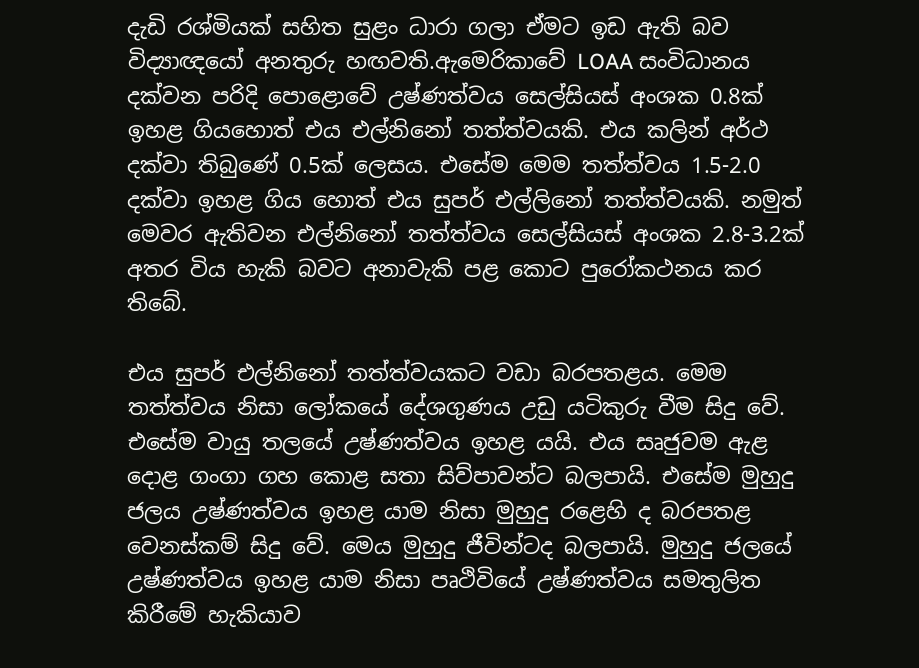දැඩි රශ්මියක් සහිත සුළං ධාරා ගලා ඒමට ඉඩ ඇති බව විද්‍යාඥයෝ අනතුරු හඟවති.ඇමෙරිකාවේ LOAA සංවිධානය දක්වන පරිදි පොළොවේ උෂ්ණත්වය සෙල්සියස් අංශක 0.8ක් ඉහළ ගියහොත් එය එල්නිනෝ තත්ත්වයකි. එය කලින් අර්ථ දක්වා තිබුණේ 0.5ක් ලෙසය. එසේම මෙම තත්ත්වය 1.5-2.0 දක්වා ඉහළ ගිය හොත් එය සුපර් එල්ලිනෝ තත්ත්වයකි. නමුත් මෙවර ඇතිවන එල්නිනෝ තත්ත්වය සෙල්සියස් අංශක 2.8-3.2ක් අතර විය හැකි බවට අනාවැකි පළ කොට පුරෝකථනය කර තිබේ.

එය සුපර් එල්නිනෝ තත්ත්වයකට වඩා බරපතළය. මෙම තත්ත්වය නිසා ලෝකයේ දේශගුණය උඩු යටිකුරු වීම සිදු වේ.  එසේම වායු තලයේ උෂ්ණත්වය ඉහළ යයි. එය සෘජුවම ඇළ දොළ ගංගා ගහ කොළ සතා සිව්පාවන්ට බලපායි. එසේම මුහුදු ජලය උෂ්ණත්වය ඉහළ යාම නිසා මුහුදු රළෙහි ද බරපතළ වෙනස්කම් සිදු වේ. මෙය මුහුදු ජීවින්ටද බලපායි. මුහුදු ජලයේ උෂ්ණත්වය ඉහළ යාම නිසා පෘථිවියේ උෂ්ණත්වය සමතුලිත කිරීමේ හැකියාව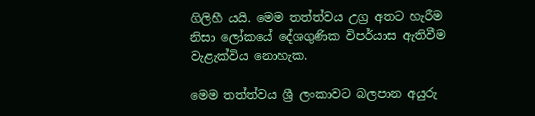ගිලිහී යයි. මෙම තත්ත්වය උග්‍ර අතට හැරීම නිසා ලෝකයේ දේශගුණික විපර්යාස ඇතිවීම වැළැක්විය නොහැක.

මෙම තත්ත්වය ශ්‍රී ලංකාවට බලපාන අයුරු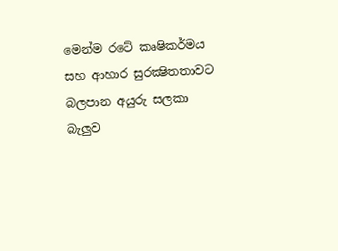මෙන්ම රටේ කෘෂිකර්මය සහ ආහාර සුරක්‍ෂිතතාවට බලපාන අයුරු සලකා බැලුව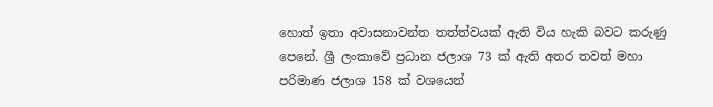හොත් ඉතා අවාසනාවන්ත තත්ත්වයක් ඇති විය හැකි බවට කරුණු පෙනේ. ශ්‍රී ලංකාවේ ප්‍රධාන ජලාශ 73 ක් ඇති අතර තවත් මහා පරිමාණ ජලාශ 158 ක් වශයෙන්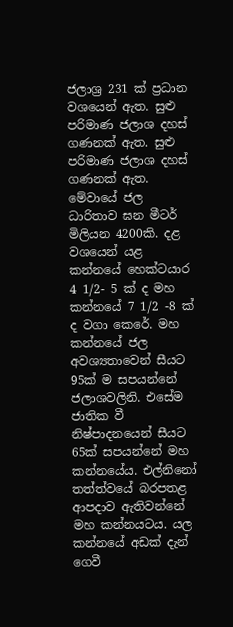ජලාශ්‍ර 231 ක් ප්‍රධාන වශයෙන් ඇත. සුළු පරිමාණ ජලාශ දහස් ගණනක් ඇත. සුළු පරිමාණ ජලාශ දහස් ගණනක් ඇත. මේවායේ ජල ධාරිතාව ඝන මීටර් මිලියන 4200කි. දළ වශයෙන් යළ කන්නයේ හෙක්ටයාර 4 1/2- 5 ක් ද මහ කන්නයේ 7 1/2 -8 ක් ද වගා කෙරේ. මහ කන්නයේ ජල අවශ්‍යතාවෙන් සීයට 95ක් ම සපයන්නේ ජලාශවලිනි. එසේම ජාතික වී නිෂ්පාදනයෙන් සීයට 65ක් සපයන්නේ මහ කන්නයේය. එල්නිනෝ තත්ත්වයේ බරපතළ ආපදාව ඇතිවන්නේ මහ කන්නයටය. යල කන්නයේ අඩක් දැන් ගෙවී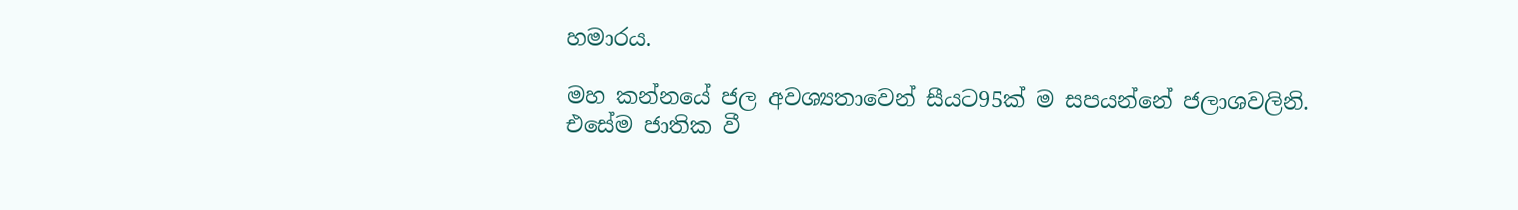හමාරය.

මහ කන්නයේ ජල අවශ්‍යතාවෙන් සීයට95ක් ම සපයන්නේ ජලාශවලිනි. එසේම ජාතික වී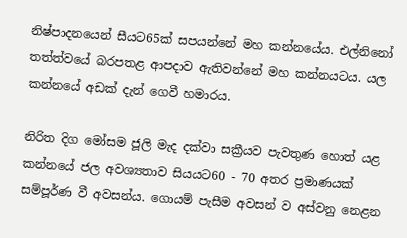නිෂ්පාදනයෙන් සීයට65ක් සපයන්නේ මහ කන්නයේය. එල්නිනෝ තත්ත්වයේ බරපතළ ආපදාව ඇතිවන්නේ මහ කන්නයටය. යල කන්නයේ අඩක් දැන් ගෙවී හමාරය.

නිරිත දිග මෝසම ජූලි මැද දක්වා සක්‍රීයව පැවතුණ හොත් යළ කන්නයේ ජල අවශ්‍යතාව සියයට60 - 70 අතර ප්‍රමාණයක් සම්පූර්ණ වී අවසන්ය. ගොයම් පැසීම අවසන් ව අස්වනු නෙළන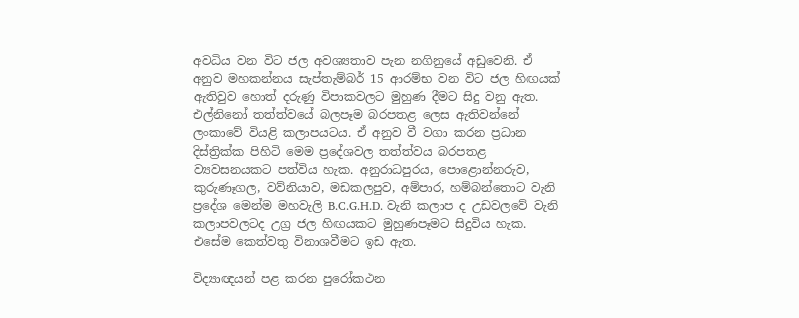අවධිය වන විට ජල අවශ්‍යතාව පැන නගිනුයේ අඩුවෙනි. ඒ අනුව මහකන්නය සැප්තැම්බර් 15 ආරම්භ වන විට ජල හිඟයක් ඇතිවුව හොත් දරුණු විපාකවලට මුහුණ දීමට සිදු වනු ඇත. එල්නිනෝ තත්ත්වයේ බලපෑම බරපතළ ලෙස ඇතිවන්නේ ලංකාවේ වියළි කලාපයටය. ඒ අනුව වී වගා කරන ප්‍රධාන දිස්ත්‍රික්ක පිහිටි මෙම ප්‍රදේශවල තත්ත්වය බරපතළ ව්‍යවසනයකට පත්විය හැක. අනුරාධපුරය, පොළොන්නරුව, කුරුණෑගල, වව්නියාව, මඩකලපුව, අම්පාර, හම්බන්තොට වැනි ප්‍රදේශ මෙන්ම මහවැලි B.C.G.H.D. වැනි කලාප ද උඩවලවේ වැනි කලාපවලටද උග්‍ර ජල හිඟයකට මුහුණපෑමට සිදුවිය හැක. එසේම කෙත්වතු විනාශවීමට ඉඩ ඇත.

විද්‍යාඥයන් පළ කරන පුරෝකථන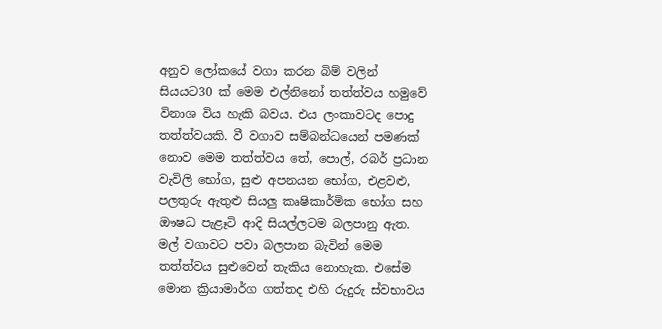අනුව ලෝකයේ වගා කරන බිම් වලින් සියයට30 ක් මෙම එල්නිනෝ තත්ත්වය හමුවේ විනාශ විය හැකි බවය. එය ලංකාවටද පොදු තත්ත්වයකි. වී වගාව සම්බන්ධයෙන් පමණක් නොව මෙම තත්ත්වය තේ, පොල්, රබර් ප්‍රධාන වැවිලි භෝග, සුළු අපනයන භෝග, එළවළු, පලතුරු ඇතුළු සියලු කෘෂිකාර්මික භෝග සහ ඖෂධ පැළෑටි ආදි සියල්ලටම බලපානු ඇත. මල් වගාවට පවා බලපාන බැවින් මෙම තත්ත්වය සුළුවෙන් තැකිය නොහැක. එසේම මොන ක්‍රියාමාර්ග ගත්තද එහි රුදුරු ස්වභාවය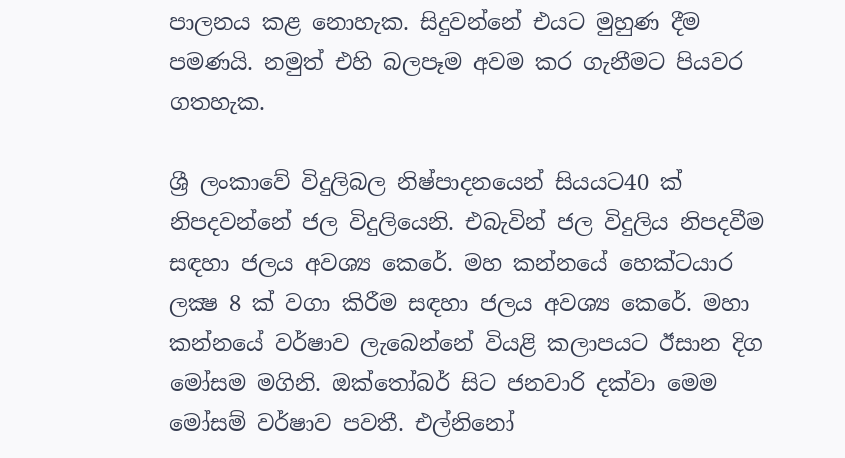පාලනය කළ නොහැක. සිදුවන්නේ එයට මුහුණ දීම පමණයි. නමුත් එහි බලපෑම අවම කර ගැනීමට පියවර ගතහැක.

ශ්‍රී ලංකාවේ විදුලිබල නිෂ්පාදනයෙන් සියයට40 ක් නිපදවන්නේ ජල විදුලියෙනි. එබැවින් ජල විදුලිය නිපදවීම සඳහා ජලය අවශ්‍ය කෙරේ. මහ කන්නයේ හෙක්ටයාර ලක්‍ෂ 8 ක් වගා කිරීම සඳහා ජලය අවශ්‍ය කෙරේ. මහා කන්නයේ වර්ෂාව ලැබෙන්නේ වියළි කලාපයට ඊසාන දිග මෝසම මගිනි. ඔක්තෝබර් සිට ජනවාරි දක්වා මෙම මෝසම් වර්ෂාව පවතී. එල්නිනෝ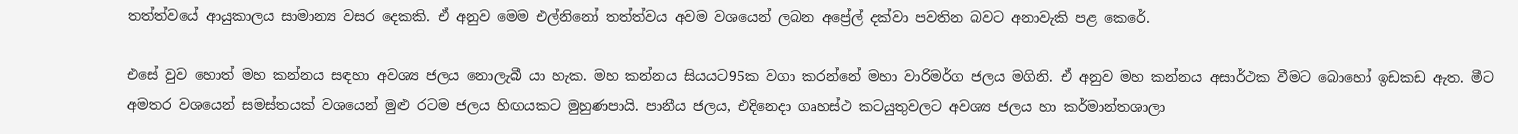තත්ත්වයේ ආයුකාලය සාමාන්‍ය වසර දෙකකි. ඒ අනුව මෙම එල්නිනෝ තත්ත්වය අවම වශයෙන් ලබන අප්‍රේල් දක්වා පවතින බවට අනාවැකි පළ කෙරේ.

එසේ වුව හොත් මහ කන්නය සඳහා අවශ්‍ය ජලය නොලැබී යා හැක. මහ කන්නය සියයට95ක වගා කරන්නේ මහා වාරිමර්ග ජලය මගිනි. ඒ අනුව මහ කන්නය අසාර්ථක වීමට බොහෝ ඉඩකඩ ඇත. මීට අමතර වශයෙන් සමස්තයක් වශයෙන් මුළු රටම ජලය හිඟයකට මුහුණපායි. පානීය ජලය, එදිනෙදා ගෘහස්ථ කටයුතුවලට අවශ්‍ය ජලය හා කර්මාන්තශාලා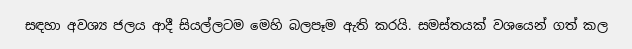සඳහා අවශ්‍ය ජලය ආදී සියල්ලටම මෙහි බලපෑම ඇති කරයි. සමස්තයක් වශයෙන් ගත් කල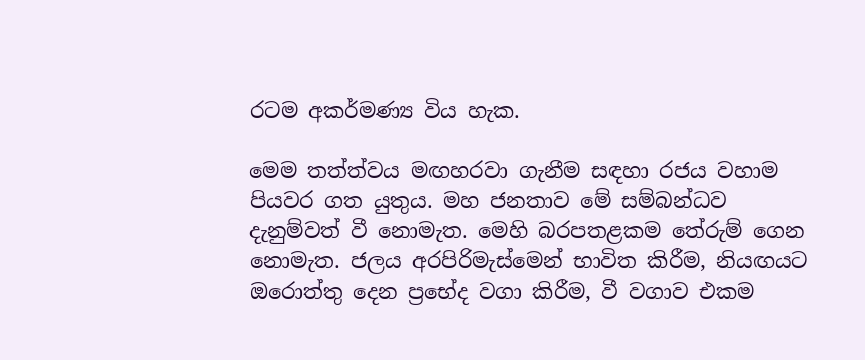රටම අකර්මණ්‍ය විය හැක.

මෙම තත්ත්වය මඟහරවා ගැනීම සඳහා රජය වහාම පියවර ගත යුතුය. මහ ජනතාව මේ සම්බන්ධව දැනුම්වත් වී නොමැත. මෙහි බරපතළකම තේරුම් ගෙන නොමැත. ජලය අරපිරිමැස්මෙන් භාවිත කිරීම, නියඟයට ඔරොත්තු දෙන ප්‍රභේද වගා කිරීම, වී වගාව එකම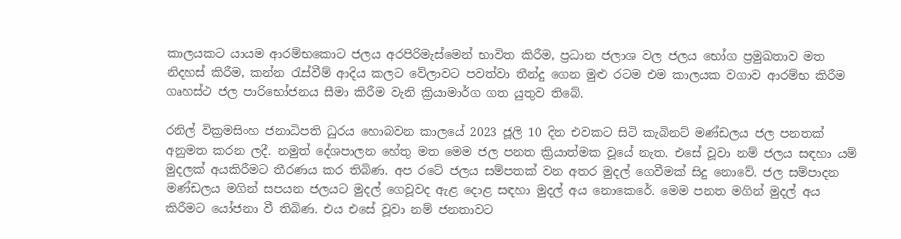කාලයකට යායම ආරම්භකොට ජලය අරපිරිමැස්මෙන් භාවිත කිරීම, ප්‍රධාන ජලාශ වල ජලය භෝග ප්‍රමුඛතාව මත නිදහස් කිරීම, කන්න රැස්වීම් ආදිය කලට වේලාවට පවත්වා තීන්දු ගෙන මුළු රටම එම කාලයක වගාව ආරම්භ කිරීම ගෘහස්ථ ජල පාරිභෝජනය සීමා කිරීම වැනි ක්‍රියාමාර්ග ගත යුතුව තිබේ.

රනිල් වික්‍රමසිංහ ජනාධිපති ධුරය හොබවන කාලයේ 2023 ජූලි 10 දින එවකට සිටි කැබිනට් මණ්ඩලය ජල පනතක් අනුමත කරන ලදී. නමුත් දේශපාලන හේතු මත මෙම ජල පනත ක්‍රියාත්මක වූයේ නැත. එසේ වූවා නම් ජලය සඳහා යම් මුදලක් අයකිරීමට තීරණය කර තිබිණ. අප රටේ ජලය සම්පතක් වන අතර මුදල් ගෙවීමක් සිදු නොවේ. ජල සම්පාදන මණ්ඩලය මගින් සපයන ජලයට මුදල් ගෙවූවද ඇළ දොළ සඳහා මුදල් අය නොකෙරේ. මෙම පනත මගින් මුදල් අය කිරීමට යෝජනා වී තිබිණ. එය එසේ වූවා නම් ජනතාවට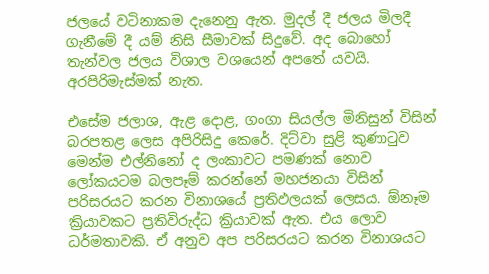ජලයේ වටිනාකම දැනෙනු ඇත. මුදල් දී ජලය මිලදී ගැනීමේ දී යම් නිසි සීමාවක් සිදුවේ. අද බොහෝ තැන්වල ජලය විශාල වශයෙන් අපතේ යවයි. අරපිරිමැස්මක් නැත.

එසේම ජලාශ, ඇළ දොළ, ගංගා සියල්ල මිනිසුන් විසින් බරපතළ ලෙස අපිරිසිදු කෙරේ. දිට්වා සුළි කුණාටුව මෙන්ම එල්නිනෝ ද ලංකාවට පමණක් නොව ලෝකයටම බලපෑම් කරන්නේ මහජනයා විසින් පරිසරයට කරන විනාශයේ ප්‍රතිඵලයක් ලෙසය. ඕනෑම ක්‍රියාවකට ප්‍රතිවිරුද්ධ ක්‍රියාවක් ඇත. එය ලොව ධර්මතාවකි. ඒ අනුව අප පරිසරයට කරන විනාශයට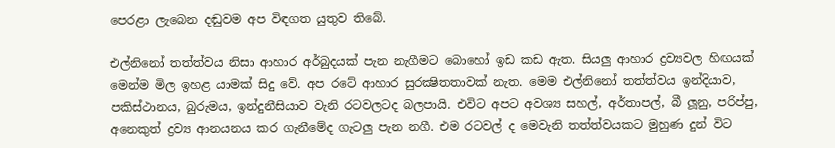පෙරළා ලැබෙන දඬුවම අප විඳගත යුතුව තිබේ.

එල්නිනෝ තත්ත්වය නිසා ආහාර අර්බුදයක් පැන නැගීමට බොහෝ ඉඩ කඩ ඇත. සියලු ආහාර ද්‍රව්‍යවල හිඟයක් මෙන්ම මිල ඉහළ යාමක් සිදු වේ. අප රටේ ආහාර සුරක්‍ෂිතතාවක් නැත. මෙම එල්නිනෝ තත්ත්වය ඉන්දියාව, පකිස්ථානය, බුරුමය, ඉන්දුනීසියාව වැනි රටවලටද බලපායි. එවිට අපට අවශ්‍ය සහල්, අර්තාපල්, බී ලූනු, පරිප්පු, අනෙකුත් ද්‍රව්‍ය ආනයනය කර ගැනීමේද ගැටලු පැන නගී. එම රටවල් ද මෙවැනි තත්ත්වයකට මුහුණ දුන් විට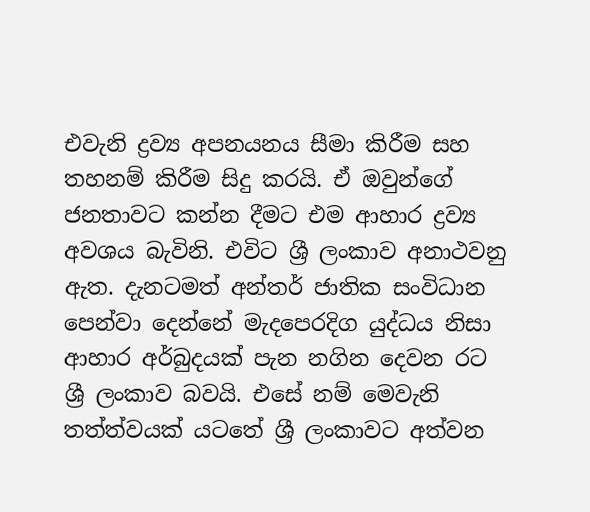එවැනි ද්‍රව්‍ය අපනයනය සීමා කිරීම සහ තහනම් කිරීම සිදු කරයි. ඒ ඔවුන්ගේ ජනතාවට කන්න දීමට එම ආහාර ද්‍රව්‍ය අවශය බැවිනි. එවිට ශ්‍රී ලංකාව අනාථවනු ඇත. දැනටමත් අන්තර් ජාතික සංවිධාන පෙන්වා දෙන්නේ මැදපෙරදිග යුද්ධය නිසා ආහාර අර්බුදයක් පැන නගින දෙවන රට ශ්‍රී ලංකාව බවයි. එසේ නම් මෙවැනි තත්ත්වයක් යටතේ ශ්‍රී ලංකාවට අත්වන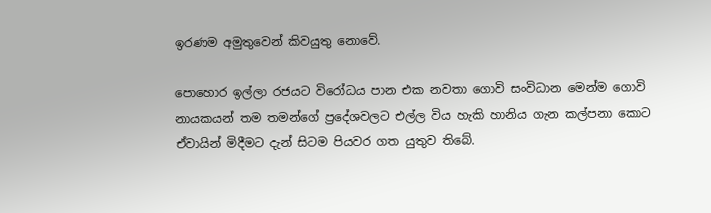ඉරණම අමුතුවෙන් කිවයුතු නොවේ.

පොහොර ඉල්ලා රජයට විරෝධය පාන එක නවතා ගොවි සංවිධාන මෙන්ම ගොවි නායකයන් තම තමන්ගේ ප්‍රදේශවලට එල්ල විය හැකි හානිය ගැන කල්පනා කොට ඒවායින් මිදීමට දැන් සිටම පියවර ගත යුතුව තිබේ.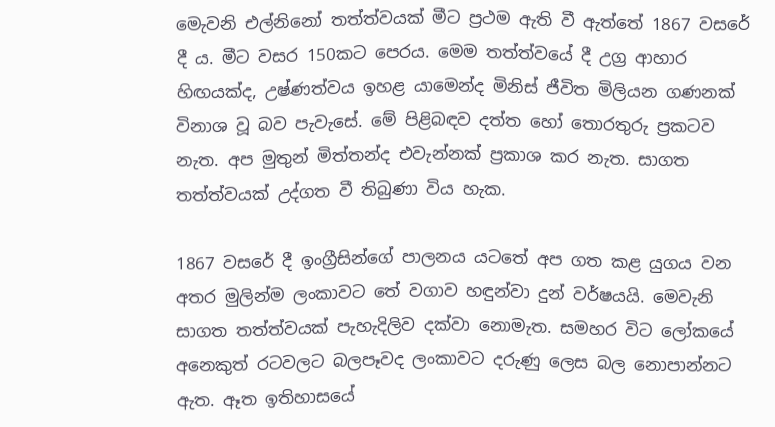මෙැවනි එල්නිනෝ තත්ත්වයක් මීට ප්‍රථම ඇති වී ඇත්තේ 1867 වසරේ දී ය. මීට වසර 150කට පෙරය. මෙම තත්ත්වයේ දී උග්‍ර ආහාර හිඟයක්ද, උෂ්ණත්වය ඉහළ යාමෙන්ද මිනිස් ජීවිත මිලියන ගණනක් විනාශ වූ බව පැවැසේ. මේ පිළිබඳව දත්ත හෝ තොරතුරු ප්‍රකටව නැත. අප මුතුන් මිත්තන්ද එවැන්නක් ප්‍රකාශ කර නැත. සාගත තත්ත්වයක් උද්ගත වී තිබුණා විය හැක.

1867 වසරේ දී ඉංග්‍රීසින්ගේ පාලනය යටතේ අප ගත කළ යුගය වන අතර මුලින්ම ලංකාවට තේ වගාව හඳුන්වා දුන් වර්ෂයයි. මෙවැනි සාගත තත්ත්වයක් පැහැදිලිව දක්වා නොමැත. සමහර විට ලෝකයේ අනෙකුත් රටවලට බලපෑවද ලංකාවට දරුණු ලෙස බල නොපාන්නට ඇත. ඈත ඉතිහාසයේ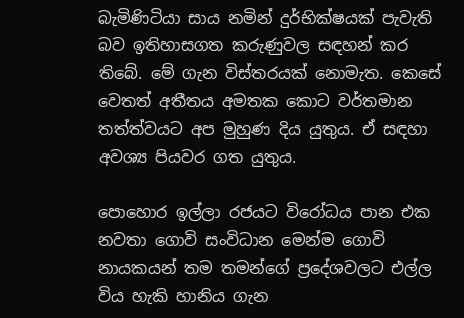බැමිණිටියා සාය නමින් දුර්භික්ෂයක් පැවැති බව ඉතිහාසගත කරුණුවල සඳහන් කර තිබේ. මේ ගැන විස්තරයක් නොමැත. කෙසේ වෙතත් අතීතය අමතක කොට වර්තමාන තත්ත්වයට අප මුහුණ දිය යුතුය. ඒ සඳහා අවශ්‍ය පියවර ගත යුතුය.

පොහොර ඉල්ලා රජයට විරෝධය පාන එක නවතා ගොවි සංවිධාන මෙන්ම ගොවි නායකයන් තම තමන්ගේ ප්‍රදේශවලට එල්ල විය හැකි හානිය ගැන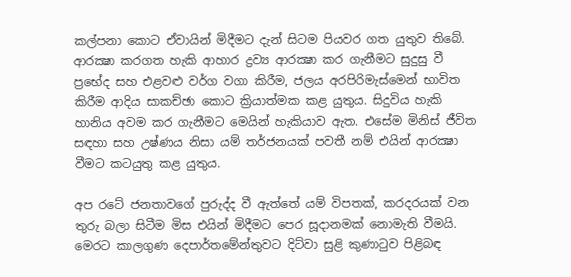කල්පනා කොට ඒවායින් මිදීමට දැන් සිටම පියවර ගත යුතුව තිබේ. ආරක්‍ෂා කරගත හැකි ආහාර ද්‍රව්‍ය ආරක්‍ෂා කර ගැනීමට සුදුසු වී ප්‍රභේද සහ එළවළු වර්ග වගා කිරීම, ජලය අරපිරිමැස්මෙන් භාවිත කිරීම ආදිය සාකච්ඡා කොට ක්‍රියාත්මක කළ යුතුය. සිදුවිය හැකි හානිය අවම කර ගැනීමට මෙයින් හැකියාව ඇත. එසේම මිනිස් ජීවිත සඳහා සහ උෂ්ණය නිසා යම් තර්ජනයක් පවතී නම් එයින් ආරක්‍ෂා වීමට කටයුතු කළ යුතුය.

අප රටේ ජනතාවගේ පුරුද්ද වී ඇත්තේ යම් විපතක්, කරදරයක් වන තුරු බලා සිටීම මිස එයින් මිදීමට පෙර සූදානමක් නොමැති වීමයි. මෙරට කාලගුණ දෙපාර්තමේන්තුවට දිට්වා සුළි කුණාටුව පිළිබඳ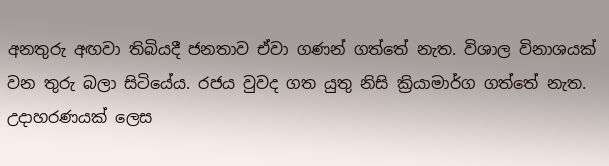අනතුරු අඟවා තිබියදී ජනතාව ඒවා ගණන් ගත්තේ නැත. විශාල විනාශයක් වන තුරු බලා සිටියේය. රජය වුවද ගත යුතු නිසි ක්‍රියාමාර්ග ගත්තේ නැත. උදාහරණයක් ලෙස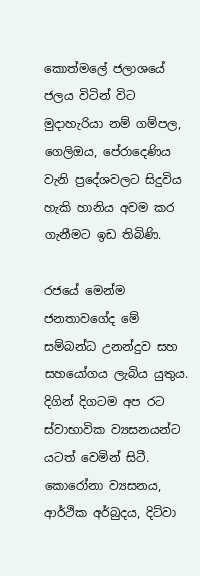කොත්මලේ ජලාශයේ ජලය විටින් විට මුදාහැරියා නම් ගම්පල, ගෙලිඔය, පේරාදෙණිය වැනි ප්‍රදේශවලට සිදුවිය හැකි හානිය අවම කර ගැනීමට ඉඩ තිබිණි.

රජයේ මෙන්ම ජනතාවගේද මේ සම්බන්ධ උනන්දුව සහ සහයෝගය ලැබිය යුතුය. දිගින් දිගටම අප රට ස්වාභාවික ව්‍යසනයන්ට යටත් වෙමින් සිටී. කොරෝනා ව්‍යසනය, ආර්ථික අර්බුදය, දිට්වා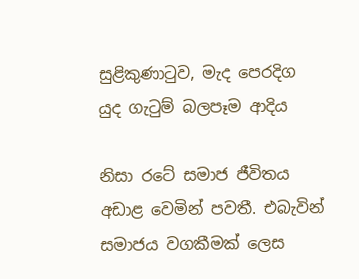සුළිකුණාටුව, මැද පෙරදිග යුද ගැටුම් බලපෑම ආදිය

නිසා රටේ සමාජ ජීවිතය අඩාළ වෙමින් පවතී. එබැවින් සමාජය වගකීමක් ලෙස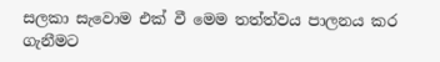සලකා සැවොම එක් වී මෙම තත්ත්වය පාලනය කර ගැනීමට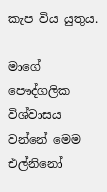කැප විය යුතුය.

මාගේ පෞද්ගලික විශ්වාසය වන්නේ මෙම එල්නිනෝ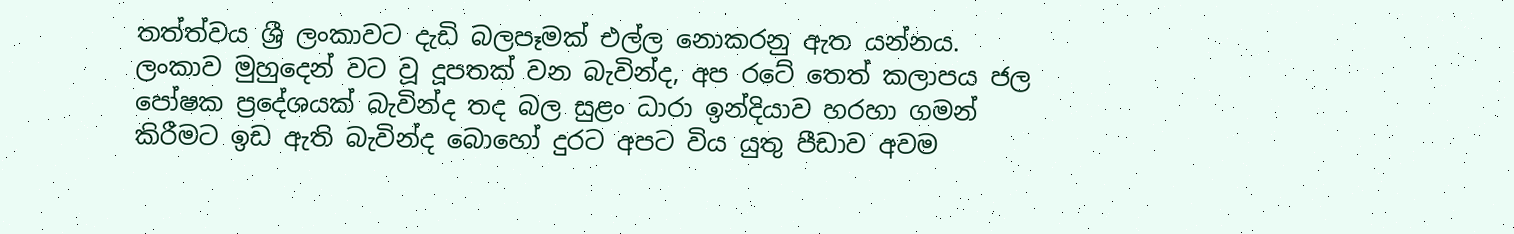තත්ත්වය ශ්‍රී ලංකාවට දැඩි බලපෑමක් එල්ල නොකරනු ඇත යන්නය. ලංකාව මුහුදෙන් වට වූ දූපතක් වන බැවින්ද, අප රටේ තෙත් කලාපය ජල පෝෂක ප්‍රදේශයක් බැවින්ද තද බල සුළං ධාරා ඉන්දියාව හරහා ගමන් කිරීමට ඉඩ ඇති බැවින්ද බොහෝ දුරට අපට විය යුතු පීඩාව අවම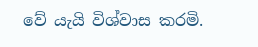වේ යැයි විශ්වාස කරමි.